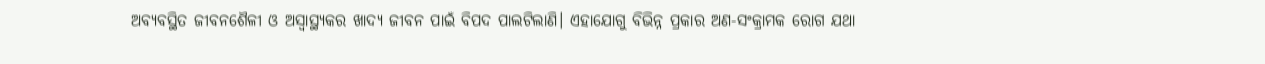ଅବ୍ୟବସ୍ଥିତ ଜୀବନଶୈଳୀ ଓ ଅସ୍ବାସ୍ଥ୍ୟକର ଖାଦ୍ୟ ଜୀବନ ପାଇଁ ବିପଦ ପାଲଟିଲାଣି। ଏହାଯୋଗୁ ବିଭିନ୍ନ ପ୍ରକାର ଅଣ-ସଂକ୍ରାମକ ରୋଗ ଯଥା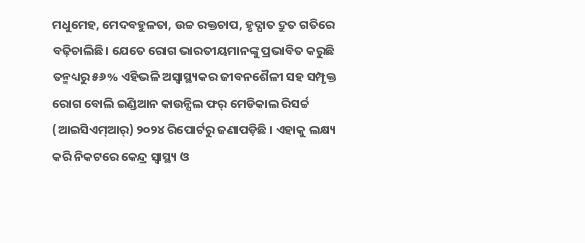ମଧୁମେହ, ମେଦବହୁଳତା, ଉଚ୍ଚ ରକ୍ତଚାପ, ହୃଦ୍ଘାତ ଦ୍ରୁତ ଗତିରେ ବଢ଼ିଚାଲିଛି। ଯେତେ ରୋଗ ଭାରତୀୟମାନଙ୍କୁ ପ୍ରଭାବିତ କରୁଛି ତନ୍ମଧ୍ୟରୁ ୫୬% ଏହିଭଳି ଅସ୍ବାସ୍ଥ୍ୟକର ଜୀବନଶୈଳୀ ସହ ସମ୍ପୃକ୍ତ ରୋଗ ବୋଲି ଇଣ୍ଡିଆନ କାଉନ୍ସିଲ ଫର୍ ମେଡିକାଲ ରିସର୍ଚ୍ଚ (ଆଇସିଏମ୍ଆର୍) ୨୦୨୪ ରିପୋର୍ଟରୁ ଜଣାପଡ଼ିଛି । ଏହାକୁ ଲକ୍ଷ୍ୟ କରି ନିକଟରେ କେନ୍ଦ୍ର ସ୍ବାସ୍ଥ୍ୟ ଓ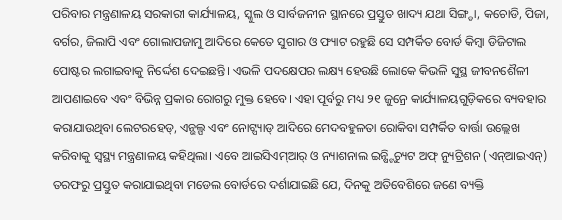ପରିବାର ମନ୍ତ୍ରଣାଳୟ ସରକାରୀ କାର୍ଯ୍ୟାଳୟ, ସ୍କୁଲ ଓ ସାର୍ବଜନୀନ ସ୍ଥାନରେ ପ୍ରସ୍ତୁତ ଖାଦ୍ୟ ଯଥା ସିଙ୍ଗ୍ଡା, କଚୋଡି, ପିଜା, ବର୍ଗର, ଜିଲାପି ଏବଂ ଗୋଲାପଜାମୁ ଆଦିରେ କେତେ ସୁଗାର ଓ ଫ୍ୟାଟ ରହୁଛି ସେ ସମ୍ପର୍କିତ ବୋର୍ଡ କିମ୍ବା ଡିଜିଟାଲ ପୋଷ୍ଟର ଲଗାଇବାକୁ ନିର୍ଦ୍ଦେଶ ଦେଇଛନ୍ତି। ଏଭଳି ପଦକ୍ଷେପର ଲକ୍ଷ୍ୟ ହେଉଛି ଲୋକେ କିଭଳି ସୁସ୍ଥ ଜୀବନଶୈଳୀ ଆପଣାଇବେ ଏବଂ ବିଭିନ୍ନ ପ୍ରକାର ରୋଗରୁ ମୁକ୍ତ ହେବେ। ଏହା ପୂର୍ବରୁ ମଧ୍ୟ ୨୧ ଜୁନ୍ରେ କାର୍ଯ୍ୟାଳୟଗୁଡ଼ିକରେ ବ୍ୟବହାର କରାଯାଉଥିବା ଲେଟରହେଡ୍, ଏନ୍ଭଲ୍ପ ଏବଂ ନୋଟ୍ପ୍ୟାଡ୍ ଆଦିରେ ମେଦବହୁଳତା ରୋକିବା ସମ୍ପର୍କିତ ବାର୍ତ୍ତା ଉଲ୍ଲେଖ କରିବାକୁ ସ୍ବସ୍ଥ୍ୟ ମନ୍ତ୍ରଣାଳୟ କହିଥିଲା। ଏବେ ଆଇସିଏମ୍ଆର୍ ଓ ନ୍ୟାଶନାଲ ଇନ୍ଷ୍ଟିଚ୍ୟୁଟ ଅଫ୍ ନ୍ୟୁଟ୍ରିଶନ (ଏନ୍ଆଇଏନ୍) ତରଫରୁ ପ୍ରସ୍ତୁତ କରାଯାଇଥିବା ମଡେଲ ବୋର୍ଡରେ ଦର୍ଶାଯାଇଛି ଯେ, ଦିନକୁ ଅତିବେଶିରେ ଜଣେ ବ୍ୟକ୍ତି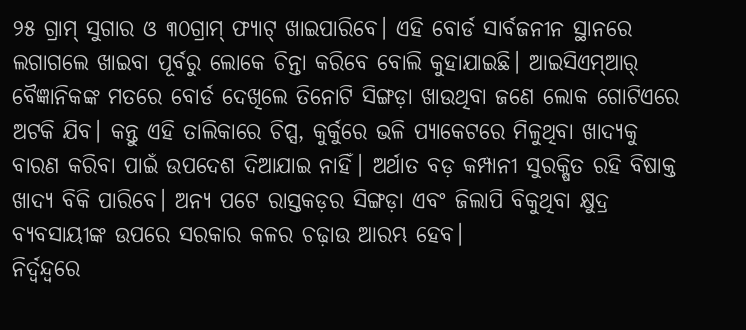୨୫ ଗ୍ରାମ୍ ସୁଗାର ଓ ୩୦ଗ୍ରାମ୍ ଫ୍ୟାଟ୍ ଖାଇପାରିବେ। ଏହି ବୋର୍ଡ ସାର୍ବଜନୀନ ସ୍ଥାନରେ ଲଗାଗଲେ ଖାଇବା ପୂର୍ବରୁ ଲୋକେ ଚିନ୍ତା କରିବେ ବୋଲି କୁହାଯାଇଛି। ଆଇସିଏମ୍ଆର୍ ବୈଜ୍ଞାନିକଙ୍କ ମତରେ ବୋର୍ଡ ଦେଖିଲେ ତିନୋଟି ସିଙ୍ଗଡ଼ା ଖାଉଥିବା ଜଣେ ଲୋକ ଗୋଟିଏରେ ଅଟକି ଯିବ। କନ୍ତୁ ଏହି ତାଲିକାରେ ଚିପ୍ସ, କୁର୍କୁରେ ଭଳି ପ୍ୟାକେଟରେ ମିଳୁଥିବା ଖାଦ୍ୟକୁ ବାରଣ କରିବା ପାଇଁ ଉପଦେଶ ଦିଆଯାଇ ନାହିଁ। ଅର୍ଥାତ ବଡ଼ କମ୍ପାନୀ ସୁରକ୍ଷିତ ରହି ବିଷାକ୍ତ ଖାଦ୍ୟ ବିକି ପାରିବେ। ଅନ୍ୟ ପଟେ ରାସ୍ତକଡ଼ର ସିଙ୍ଗଡ଼ା ଏବଂ ଜିଲାପି ବିକୁଥିବା କ୍ଷୁଦ୍ର ବ୍ୟବସାୟୀଙ୍କ ଉପରେ ସରକାର କଳର ଚଢ଼ାଉ ଆରମ୍ଭ ହେବ।
ନିର୍ଦ୍ୱନ୍ଦ୍ୱରେ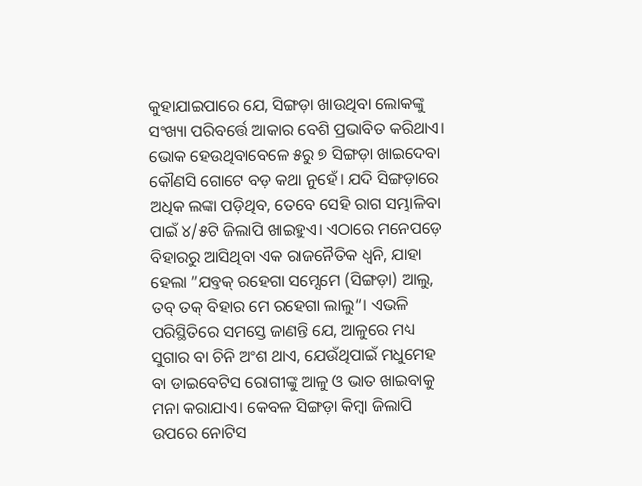କୁହାଯାଇପାରେ ଯେ, ସିଙ୍ଗଡ଼ା ଖାଉଥିବା ଲୋକଙ୍କୁ ସଂଖ୍ୟା ପରିବର୍ତ୍ତେ ଆକାର ବେଶି ପ୍ରଭାବିତ କରିଥାଏ। ଭୋକ ହେଉଥିବାବେଳେ ୫ରୁ ୭ ସିଙ୍ଗଡ଼ା ଖାଇଦେବା କୌଣସି ଗୋଟେ ବଡ଼ କଥା ନୁହେଁ। ଯଦି ସିଙ୍ଗଡ଼ାରେ ଅଧିକ ଲଙ୍କା ପଡ଼ିଥିବ, ତେବେ ସେହି ରାଗ ସମ୍ଭାଳିବା ପାଇଁ ୪/୫ଟି ଜିଲାପି ଖାଇହୁଏ। ଏଠାରେ ମନେପଡ଼େ ବିହାରରୁ ଆସିଥିବା ଏକ ରାଜନୈତିକ ଧ୍ୱନି, ଯାହା ହେଲା ”ଯବ୍ତକ୍ ରହେଗା ସମ୍ସେମେ (ସିଙ୍ଗଡ଼ା) ଆଲୁ, ତବ୍ ତକ୍ ବିହାର ମେ ରହେଗା ଲାଲୁ“। ଏଭଳି ପରିସ୍ଥିତିରେ ସମସ୍ତେ ଜାଣନ୍ତି ଯେ, ଆଳୁରେ ମଧ୍ୟ ସୁଗାର ବା ଚିନି ଅଂଶ ଥାଏ, ଯେଉଁଥିପାଇଁ ମଧୁମେହ ବା ଡାଇବେଟିସ ରୋଗୀଙ୍କୁ ଆଳୁ ଓ ଭାତ ଖାଇବାକୁ ମନା କରାଯାଏ। କେବଳ ସିଙ୍ଗଡ଼ା କିମ୍ବା ଜିଲାପି ଉପରେ ନୋଟିସ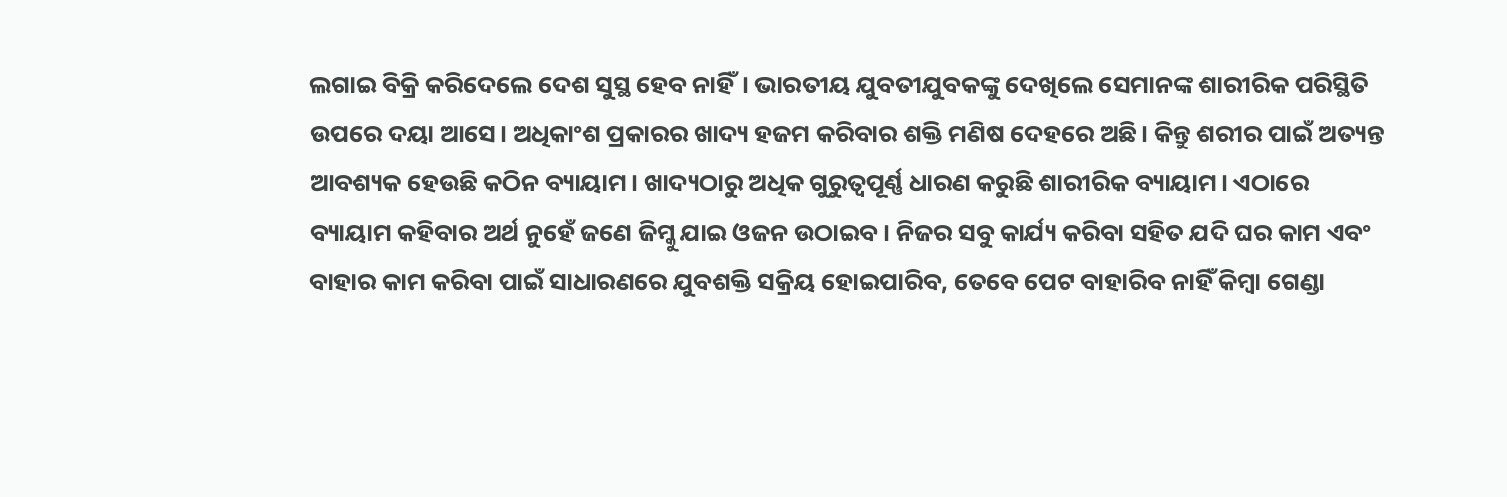ଲଗାଇ ବିକ୍ରି କରିଦେଲେ ଦେଶ ସୁସ୍ଥ ହେବ ନାହିଁ। ଭାରତୀୟ ଯୁବତୀଯୁବକଙ୍କୁ ଦେଖିଲେ ସେମାନଙ୍କ ଶାରୀରିକ ପରିସ୍ଥିତି ଉପରେ ଦୟା ଆସେ। ଅଧିକାଂଶ ପ୍ରକାରର ଖାଦ୍ୟ ହଜମ କରିବାର ଶକ୍ତି ମଣିଷ ଦେହରେ ଅଛି। କିନ୍ତୁ ଶରୀର ପାଇଁ ଅତ୍ୟନ୍ତ ଆବଶ୍ୟକ ହେଉଛି କଠିନ ବ୍ୟାୟାମ। ଖାଦ୍ୟଠାରୁ ଅଧିକ ଗୁରୁତ୍ୱପୂର୍ଣ୍ଣ ଧାରଣ କରୁଛି ଶାରୀରିକ ବ୍ୟାୟାମ। ଏଠାରେ ବ୍ୟାୟାମ କହିବାର ଅର୍ଥ ନୁହେଁ ଜଣେ ଜିମ୍କୁ ଯାଇ ଓଜନ ଉଠାଇବ। ନିଜର ସବୁ କାର୍ଯ୍ୟ କରିବା ସହିତ ଯଦି ଘର କାମ ଏବଂ ବାହାର କାମ କରିବା ପାଇଁ ସାଧାରଣରେ ଯୁବଶକ୍ତି ସକ୍ରିୟ ହୋଇପାରିବ, ତେବେ ପେଟ ବାହାରିବ ନାହିଁ କିମ୍ବା ଗେଣ୍ଡା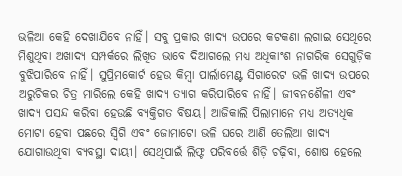ଭଳିଆ କେହି ଦେଖାଯିବେ ନାହିଁ। ସବୁ ପ୍ରକାର ଖାଦ୍ୟ ଉପରେ କଟକଣା ଲଗାଇ ସେଥିରେ ମିଶୁଥିବା ଅଖାଦ୍ୟ ସମ୍ପର୍କରେ ଲିଖିତ ଭାବେ ଦିଆଗଲେ ମଧ୍ୟ ଅଧିକାଂଶ ନାଗରିକ ସେଗୁଡ଼ିକ ବୁଝିପାରିବେ ନାହିଁ। ସୁପ୍ରିମକୋର୍ଟ ହେଉ କିମ୍ବା ପାର୍ଲାମେଣ୍ଟ ସିଗାରେଟ ଭଳି ଖାଦ୍ୟ ଉପରେ ଅରୁଚିକର ଚିତ୍ର ମାରିଲେ କେହି ଖାଦ୍ୟ ତ୍ୟାଗ କରିପାରିବେ ନାହିଁ। ଜୀବନଶୈଳୀ ଏବଂ ଖାଦ୍ୟ ପସନ୍ଦ କରିବା ହେଉଛି ବ୍ୟକ୍ତିଗତ ବିଷୟ। ଆଜିକାଲି ପିଲାମାନେ ମଧ୍ୟ ଅତ୍ୟଧିକ ମୋଟା ହେବା ପଛରେ ସ୍ବିଗି ଏବଂ ଜୋମାଟୋ ଭଳି ଘରେ ଆଣି ତେଲିଆ ଖାଦ୍ୟ ଯୋଗାଉଥିବା ବ୍ୟବସ୍ଥା ଦାୟୀ। ସେଥିପାଇଁ ଲିଫ୍ଟ ପରିବର୍ତ୍ତେ ଶିଡ଼ି ଚଢ଼ିବା, ଶୋଷ ହେଲେ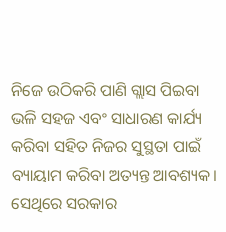ନିଜେ ଉଠିକରି ପାଣି ଗ୍ଲାସ ପିଇବା ଭଳି ସହଜ ଏବଂ ସାଧାରଣ କାର୍ଯ୍ୟ କରିବା ସହିତ ନିଜର ସୁସ୍ଥତା ପାଇଁ ବ୍ୟାୟାମ କରିବା ଅତ୍ୟନ୍ତ ଆବଶ୍ୟକ। ସେଥିରେ ସରକାର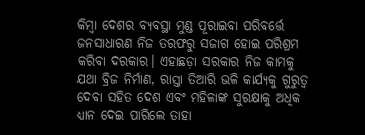କିମ୍ବା ଦେଶର ବ୍ୟବସ୍ଥା ମୁଣ୍ଡ ପୂରାଇବା ପରିବର୍ତ୍ତେ ଜନସାଧାରଣ ନିଜ ତରଫରୁ ସଜାଗ ହୋଇ ପରିଶ୍ରମ କରିବା ଦରକାର। ଏହାଛଡ଼ା ସରକାର ନିଜ କାମକୁ ଯଥା ବ୍ରିଜ ନିର୍ମାଣ, ରାସ୍ତା ତିଆରି ଭଳି କାର୍ଯ୍ୟକୁ ଗୁରୁତ୍ୱ ଦେବା ସହିତ ଦେଶ ଏବଂ ମହିଳାଙ୍କ ସୁରକ୍ଷାକୁ ଅଧିକ ଧ୍ୟାନ ଦେଇ ପାରିଲେ ତାହା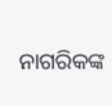ନାଗରିକଙ୍କ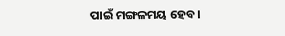ପାଇଁ ମଙ୍ଗଳମୟ ହେବ।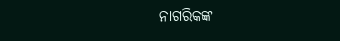ନାଗରିକଙ୍କ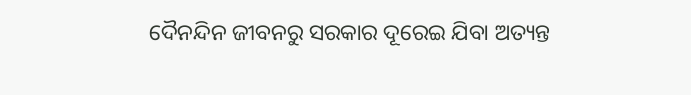ଦୈନନ୍ଦିନ ଜୀବନରୁ ସରକାର ଦୂରେଇ ଯିବା ଅତ୍ୟନ୍ତ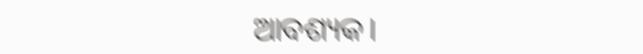ଆବଶ୍ୟକ।